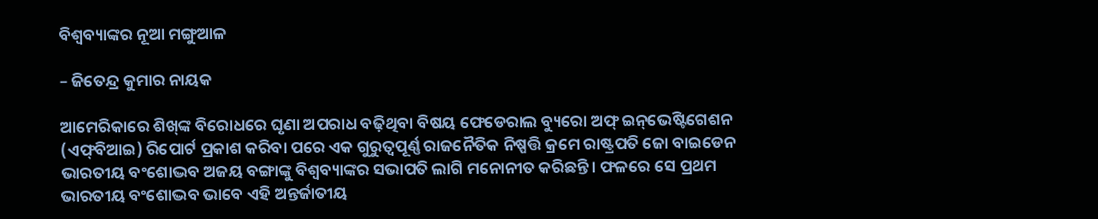ବିଶ୍ୱବ୍ୟାଙ୍କର ନୂଆ ମଙ୍ଗୁଆଳ

– ଜିତେନ୍ଦ୍ର କୁମାର ନାୟକ

ଆମେରିକାରେ ଶିଖ୍‌ଙ୍କ ବିରୋଧରେ ଘୃଣା ଅପରାଧ ବଢ଼ିଥିବା ବିଷୟ ଫେଡେରାଲ ବ୍ୟୁରୋ ଅଫ୍‌ ଇନ୍‌ଭେଷ୍ଟିଗେଶନ (ଏଫ୍‌ବିଆଇ) ରିପୋର୍ଟ ପ୍ରକାଶ କରିବା ପରେ ଏକ ଗୁରୁତ୍ୱପୂର୍ଣ୍ଣ ରାଜନୈତିକ ନିଷ୍ପତ୍ତି କ୍ରମେ ରାଷ୍ଟ୍ରପତି ଜୋ ବାଇଡେନ ଭାରତୀୟ ବଂଶୋଦ୍ଭବ ଅଜୟ ବଙ୍ଗାଙ୍କୁ ବିଶ୍ୱବ୍ୟାଙ୍କର ସଭାପତି ଲାଗି ମନୋନୀତ କରିଛନ୍ତି। ଫଳରେ ସେ ପ୍ରଥମ ଭାରତୀୟ ବଂଶୋଦ୍ଭବ ଭାବେ ଏହି ଅନ୍ତର୍ଜାତୀୟ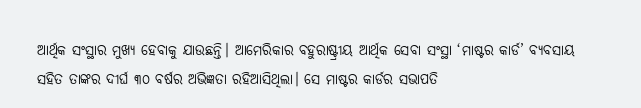ଆର୍ଥିକ ସଂସ୍ଥାର ମୁଖ୍ୟ ହେବାକୁ ଯାଉଛନ୍ତି। ଆମେରିକାର ବହୁରାଷ୍ଟ୍ରୀୟ ଆର୍ଥିକ ସେବା ସଂସ୍ଥା ‘ମାଷ୍ଟର କାର୍ଡ’ ବ୍ୟବସାୟ ସହିତ ତାଙ୍କର ଦୀର୍ଘ ୩୦ ବର୍ଷର ଅଭିଜ୍ଞତା ରହିଆସିଥିଲା। ସେ ମାଷ୍ଟର କାର୍ଡର ସଭାପତି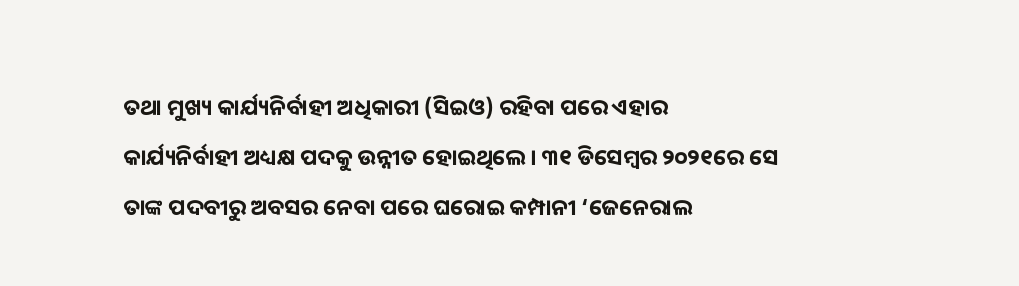ତଥା ମୁଖ୍ୟ କାର୍ଯ୍ୟନିର୍ବାହୀ ଅଧିକାରୀ (ସିଇଓ) ରହିବା ପରେ ଏହାର କାର୍ଯ୍ୟନିର୍ବାହୀ ଅଧ୍ୟକ୍ଷ ପଦକୁ ଉନ୍ନୀତ ହୋଇଥିଲେ। ୩୧ ଡିସେମ୍ବର ୨୦୨୧ରେ ସେ ତାଙ୍କ ପଦବୀରୁ ଅବସର ନେବା ପରେ ଘରୋଇ କମ୍ପାନୀ ‘ଜେନେରାଲ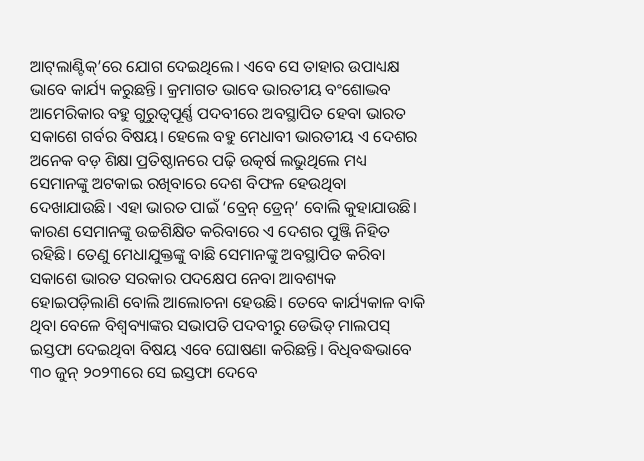ଆଟ୍‌ଲାଣ୍ଟିକ୍‌’ରେ ଯୋଗ ଦେଇଥିଲେ। ଏବେ ସେ ତାହାର ଉପାଧ୍ୟକ୍ଷ ଭାବେ କାର୍ଯ୍ୟ କରୁଛନ୍ତି। କ୍ରମାଗତ ଭାବେ ଭାରତୀୟ ବଂଶୋଦ୍ଭବ ଆମେରିକାର ବହୁ ଗୁରୁତ୍ୱପୂର୍ଣ୍ଣ ପଦବୀରେ ଅବସ୍ଥାପିତ ହେବା ଭାରତ ସକାଶେ ଗର୍ବର ବିଷୟ। ହେଲେ ବହୁ ମେଧାବୀ ଭାରତୀୟ ଏ ଦେଶର ଅନେକ ବଡ଼ ଶିକ୍ଷା ପ୍ରତିଷ୍ଠାନରେ ପଢ଼ି ଉତ୍କର୍ଷ ଲଭୁଥିଲେ ମଧ୍ୟ ସେମାନଙ୍କୁ ଅଟକାଇ ରଖିବାରେ ଦେଶ ବିଫଳ ହେଉଥିବା ଦେଖାଯାଉଛି। ଏହା ଭାରତ ପାଇଁ ‘ବ୍ରେନ୍‌ ଡ୍ରେନ୍‌’ ବୋଲି କୁହାଯାଉଛି। କାରଣ ସେମାନଙ୍କୁ ଉଚ୍ଚଶିକ୍ଷିତ କରିବାରେ ଏ ଦେଶର ପୁଞ୍ଜି ନିହିତ ରହିଛି। ତେଣୁ ମେଧାଯୁକ୍ତଙ୍କୁ ବାଛି ସେମାନଙ୍କୁ ଅବସ୍ଥାପିତ କରିବା ସକାଶେ ଭାରତ ସରକାର ପଦକ୍ଷେପ ନେବା ଆବଶ୍ୟକ ହୋଇପଡ଼ିଲାଣି ବୋଲି ଆଲୋଚନା ହେଉଛି। ତେବେ କାର୍ଯ୍ୟକାଳ ବାକି ଥିବା ବେଳେ ବିଶ୍ୱବ୍ୟାଙ୍କର ସଭାପତି ପଦବୀରୁ ଡେଭିଡ୍‌ ମାଲପସ୍‌ ଇସ୍ତଫା ଦେଇଥିବା ବିଷୟ ଏବେ ଘୋଷଣା କରିଛନ୍ତି। ବିଧିବଦ୍ଧଭାବେ ୩୦ ଜୁନ୍‌ ୨୦୨୩ରେ ସେ ଇସ୍ତଫା ଦେବେ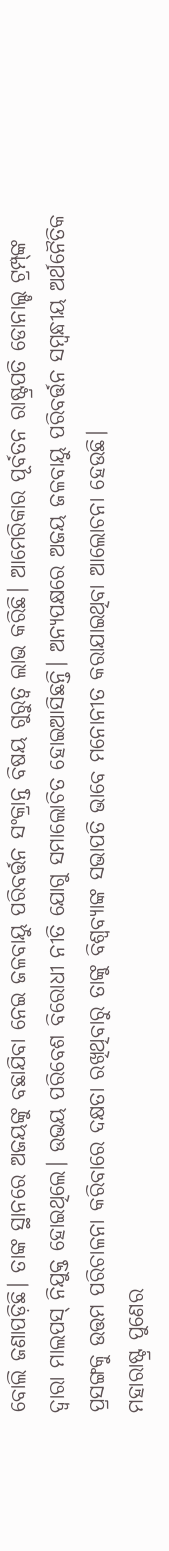ବୋଲି ଜଣାପଡ଼ିଛି। ତାଙ୍କ ସ୍ଥାନରେ ଅଜୟଙ୍କୁ ବଛାଯିବା ନେଇ ଜଳବାୟୁ ପରିବର୍ତ୍ତନ ସଂକ୍ରାନ୍ତ ବିଷୟ ଗୁରୁତ୍ୱ ଲାଭ କରିଛି। ଆମେରିକାର ପୂର୍ବତନ ରାଷ୍ଟ୍ରପତି ଡୋନାଲ୍ଡ ଟ୍ରମ୍ପ୍‌ଙ୍କ ଦ୍ୱାରା ମାଲପସ୍‌ ନିଯୁକ୍ତ ହୋଇଥିଲେ। ଉଭୟ ପରିବେଶ ବିରୋଧୀ ନୀତି ଯୋଗୁ ସମାଲୋଚିତ ହୋଇଆସିଛନ୍ତି। ଅନ୍ୟପକ୍ଷରେ ଅଜୟ ଜଳବାୟୁ ପରିବର୍ତ୍ତନ ସମ୍ବନ୍ଧୀୟ ଅର୍ଥନୈତିକ ପ୍ରସଙ୍ଗକୁ ଉତ୍ତମ ପରିଚାଳନା କରିବାରେ ଦକ୍ଷତା ରଖିଥିବାରୁ ତାଙ୍କୁ ବିଶ୍ୱବ୍ୟାଙ୍କ ସଭାପତି ଭାବେ ମନୋନୀତ କରାଯାଇଥିବା ଆଲୋଚନା ହେଉଛି।
ମହାରାଷ୍ଟ୍ର ପୁଣେର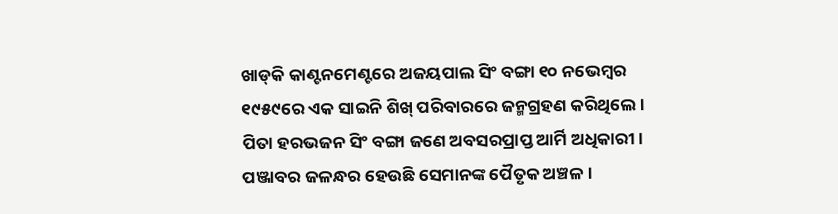ଖାଡ୍‌କି କାଣ୍ଟନମେଣ୍ଟରେ ଅଜୟପାଲ ସିଂ ବଙ୍ଗା ୧୦ ନଭେମ୍ବର ୧୯୫୯ରେ ଏକ ସାଇନି ଶିଖ୍‌ ପରିବାରରେ ଜନ୍ମଗ୍ରହଣ କରିଥିଲେ। ପିତା ହରଭଜନ ସିଂ ବଙ୍ଗା ଜଣେ ଅବସରପ୍ରାପ୍ତ ଆର୍ମି ଅଧିକାରୀ। ପଞ୍ଜାବର ଜଳନ୍ଧର ହେଉଛି ସେମାନଙ୍କ ପୈତୃକ ଅଞ୍ଚଳ।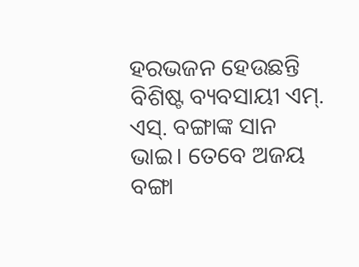ହରଭଜନ ହେଉଛନ୍ତି ବିଶିଷ୍ଟ ବ୍ୟବସାୟୀ ଏମ୍‌. ଏସ୍‌. ବଙ୍ଗାଙ୍କ ସାନ ଭାଇ। ତେବେ ଅଜୟ ବଙ୍ଗା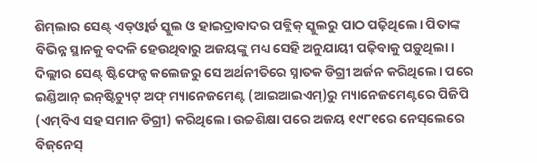ଶିମ୍‌ଲାର ସେଣ୍ଟ୍‌ ଏଡ୍‌ଓ୍ବାର୍ଡ ସ୍କୁଲ ଓ ହାଇଦ୍ରାବାଦର ପବ୍ଲିକ୍‌ ସ୍କୁଲରୁ ପାଠ ପଢ଼ିଥିଲେ। ପିତାଙ୍କ ବିଭିନ୍ନ ସ୍ଥାନକୁ ବଦଳି ହେଉଥିବାରୁ ଅଜୟଙ୍କୁ ମଧ୍ୟ ସେହି ଅନୁଯାୟୀ ପଢ଼ିବାକୁ ପଡ଼ୁଥିଲା। ଦିଲ୍ଲୀର ସେଣ୍ଟ୍‌ ଷ୍ଟିଫେନ୍ସ କଲେଜରୁ ସେ ଅର୍ଥନୀତିରେ ସ୍ନାତକ ଡିଗ୍ରୀ ଅର୍ଜନ କରିଥିଲେ। ପରେ ଇଣ୍ଡିଆନ୍‌ ଇନ୍‌ଷ୍ଟିଚ୍ୟୁଟ୍‌ ଅଫ୍‌ ମ୍ୟାନେଜମେଣ୍ଟ (ଆଇଆଇଏମ୍‌)ରୁ ମ୍ୟାନେଜମେଣ୍ଟରେ ପିଜିପି (ଏମ୍‌ବିଏ ସହ ସମାନ ଡିଗ୍ରୀ) କରିଥିଲେ। ଉଚ୍ଚଶିକ୍ଷା ପରେ ଅଜୟ ୧୯୮୧ରେ ନେସ୍‌ଲେରେ ବିଜ୍‌ନେସ୍‌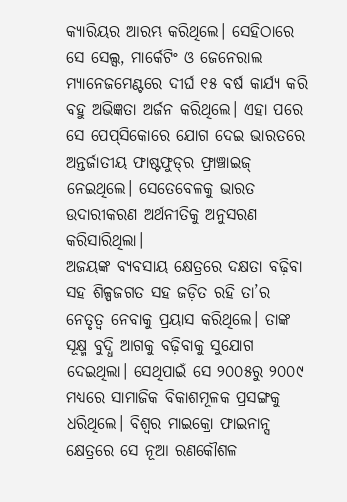କ୍ୟାରିୟର ଆରମ୍ଭ କରିଥିଲେ। ସେହିଠାରେ ସେ ସେଲ୍ସ, ମାର୍କେଟିଂ ଓ ଜେନେରାଲ ମ୍ୟାନେଜମେଣ୍ଟରେ ଦୀର୍ଘ ୧୫ ବର୍ଷ କାର୍ଯ୍ୟ କରି ବହୁ ଅଭିଜ୍ଞତା ଅର୍ଜନ କରିଥିଲେ। ଏହା ପରେ ସେ ପେପ୍‌ସିକୋରେ ଯୋଗ ଦେଇ ଭାରତରେ ଅନ୍ତର୍ଜାତୀୟ ଫାଷ୍ଟଫୁଡ୍‌ର ଫ୍ରାଞ୍ଚାଇଜ୍‌ ନେଇଥିଲେ। ସେତେବେଳକୁ ଭାରତ ଉଦାରୀକରଣ ଅର୍ଥନୀତିକୁ ଅନୁସରଣ କରିସାରିଥିଲା।
ଅଜୟଙ୍କ ବ୍ୟବସାୟ କ୍ଷେତ୍ରରେ ଦକ୍ଷତା ବଢ଼ିବା ସହ ଶିଳ୍ପଜଗତ ସହ ଜଡ଼ିତ ରହି ତା’ର ନେତୃତ୍ୱ ନେବାକୁ ପ୍ରୟାସ କରିଥିଲେ। ତାଙ୍କ ସୂକ୍ଷ୍ମ ବୁଦ୍ଧି ଆଗକୁ ବଢ଼ିବାକୁ ସୁଯୋଗ ଦେଇଥିଲା। ସେଥିପାଇଁ ସେ ୨୦୦୫ରୁ ୨୦୦୯ ମଧ୍ୟରେ ସାମାଜିକ ବିକାଶମୂଳକ ପ୍ରସଙ୍ଗକୁ ଧରିଥିଲେ। ବିଶ୍ୱର ମାଇକ୍ରୋ ଫାଇନାନ୍ସ କ୍ଷେତ୍ରରେ ସେ ନୂଆ ରଣକୌଶଳ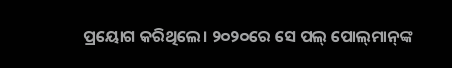ପ୍ରୟୋଗ କରିଥିଲେ। ୨୦୨୦ରେ ସେ ପଲ୍‌ ପୋଲ୍‌ମାନ୍‌ଙ୍କ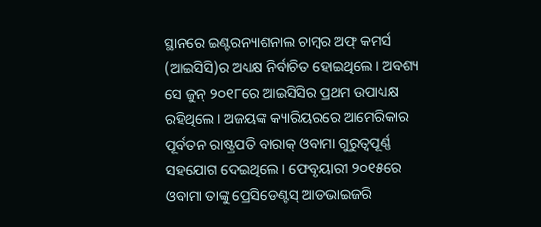ସ୍ଥାନରେ ଇଣ୍ଟରନ୍ୟାଶନାଲ ଚାମ୍ବର ଅଫ୍‌ କମର୍ସ (ଆଇସିସି)ର ଅଧ୍ୟକ୍ଷ ନିର୍ବାଚିତ ହୋଇଥିଲେ। ଅବଶ୍ୟ ସେ ଜୁନ୍‌ ୨୦୧୮ରେ ଆଇସିସିର ପ୍ରଥମ ଉପାଧ୍ୟକ୍ଷ ରହିଥିଲେ। ଅଜୟଙ୍କ କ୍ୟାରିୟରରେ ଆମେରିକାର ପୂର୍ବତନ ରାଷ୍ଟ୍ରପତି ବାରାକ୍‌ ଓବାମା ଗୁରୁତ୍ୱପୂର୍ଣ୍ଣ ସହଯୋଗ ଦେଇଥିଲେ। ଫେବୃୟାରୀ ୨୦୧୫ରେ ଓବାମା ତାଙ୍କୁ ପ୍ରେସିଡେଣ୍ଟସ୍‌ ଆଡଭାଇଜରି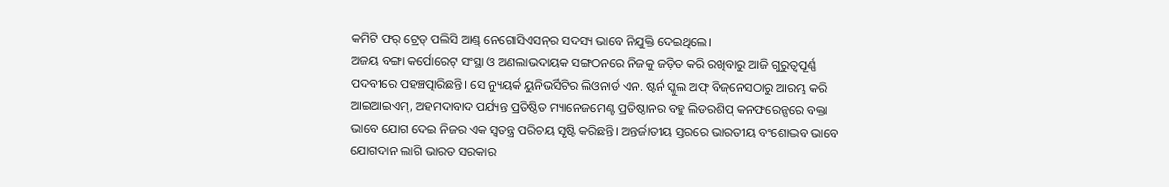କମିଟି ଫର୍‌ ଟ୍ରେଡ୍‌ ପଲିସି ଆଣ୍ଡ୍‌ ନେଗୋସିଏସନ୍‌ର ସଦସ୍ୟ ଭାବେ ନିଯୁକ୍ତି ଦେଇଥିଲେ।
ଅଜୟ ବଙ୍ଗା କର୍ପୋରେଟ୍‌ ସଂସ୍ଥା ଓ ଅଣଲାଭଦାୟକ ସଙ୍ଗଠନରେ ନିଜକୁ ଜଡ଼ିତ କରି ରଖିବାରୁ ଆଜି ଗୁରୁତ୍ୱପୂର୍ଣ୍ଣ ପଦବୀରେ ପହଞ୍ଚତ୍ପାରିଛନ୍ତି। ସେ ନ୍ୟୁୟର୍କ ୟୁନିଭର୍ସିଟିର ଲିଓନାର୍ଡ ଏନ. ଷ୍ଟର୍ନ ସ୍କୁଲ ଅଫ୍‌ ବିଜ୍‌ନେସଠାରୁ ଆରମ୍ଭ କରି ଆଇଆଇଏମ୍‌, ଅହମଦାବାଦ ପର୍ଯ୍ୟନ୍ତ ପ୍ରତିଷ୍ଠିତ ମ୍ୟାନେଜମେଣ୍ଟ ପ୍ରତିଷ୍ଠାନର ବହୁ ଲିଡରଶିପ୍‌ କନଫରେନ୍ସରେ ବକ୍ତା ଭାବେ ଯୋଗ ଦେଇ ନିଜର ଏକ ସ୍ବତନ୍ତ୍ର ପରିଚୟ ସୃଷ୍ଟି କରିଛନ୍ତି। ଅନ୍ତର୍ଜାତୀୟ ସ୍ତରରେ ଭାରତୀୟ ବଂଶୋଦ୍ଭବ ଭାବେ ଯୋଗଦାନ ଲାଗି ଭାରତ ସରକାର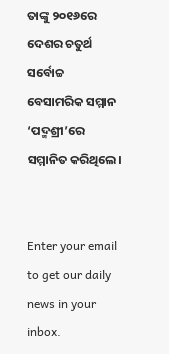ତାଙ୍କୁ ୨୦୧୬ରେ ଦେଶର ଚତୁର୍ଥ ସର୍ବୋଚ୍ଚ ବେସାମରିକ ସମ୍ମାନ ‘ପଦ୍ମଶ୍ରୀ’ରେ ସମ୍ମାନିତ କରିଥିଲେ।


Enter your email to get our daily news in your inbox.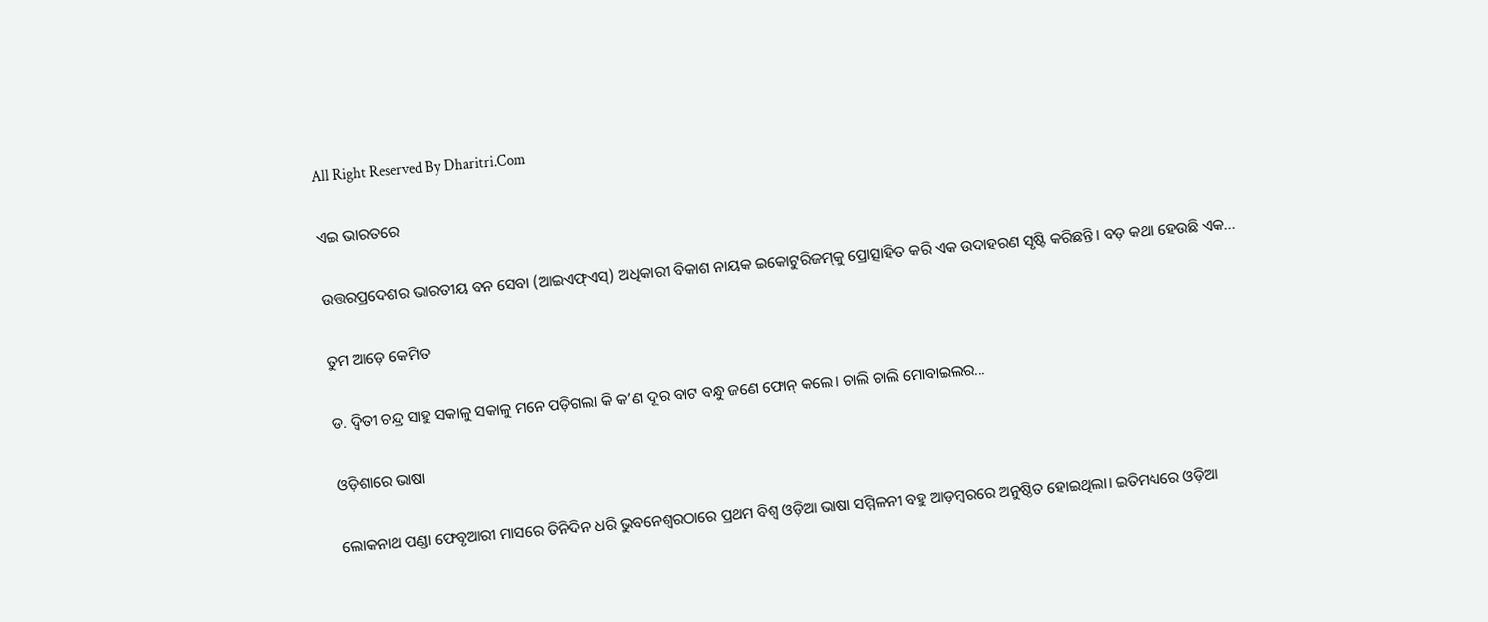All Right Reserved By Dharitri.Com

ଏଇ ଭାରତରେ

ଉତ୍ତରପ୍ରଦେଶର ଭାରତୀୟ ବନ ସେବା (ଆଇଏଫ୍‌ଏସ୍‌) ଅଧିକାରୀ ବିକାଶ ନାୟକ ଇକୋଟୁରିଜମ୍‌କୁ ପ୍ରୋତ୍ସାହିତ କରି ଏକ ଉଦାହରଣ ସୃଷ୍ଟି କରିଛନ୍ତି। ବଡ଼ କଥା ହେଉଛି ଏକ...

ତୁମ ଆଡ଼େ କେମିତ

ଡ. ଦ୍ୱିତୀ ଚନ୍ଦ୍ର ସାହୁ ସକାଳୁ ସକାଳୁ ମନେ ପଡ଼ିଗଲା କି କ’ଣ ଦୂର ବାଟ ବନ୍ଧୁ ଜଣେ ଫୋନ୍‌ କଲେ। ଚାଲି ଚାଲି ମୋବାଇଲର...

ଓଡ଼ିଶାରେ ଭାଷା

ଲୋକନାଥ ପଣ୍ଡା ଫେବୃଆରୀ ମାସରେ ତିନିଦିନ ଧରି ଭୁବନେଶ୍ୱରଠାରେ ପ୍ରଥମ ବିଶ୍ୱ ଓଡ଼ିଆ ଭାଷା ସମ୍ମିଳନୀ ବହୁ ଆଡ଼ମ୍ବରରେ ଅନୁଷ୍ଠିତ ହୋଇଥିଲା। ଇତିମଧ୍ୟରେ ଓଡ଼ିଆ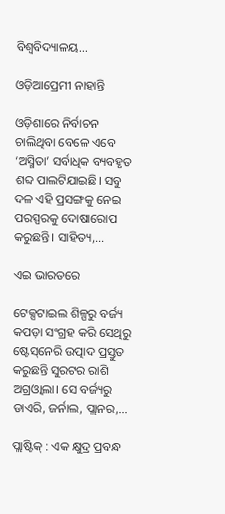ବିଶ୍ୱବିଦ୍ୟାଳୟ...

ଓଡ଼ିଆପ୍ରେମୀ ନାହାନ୍ତି

ଓଡ଼ିଶାରେ ନିର୍ବାଚନ ଚାଲିଥିବା ବେଳେ ଏବେ ‘ଅସ୍ମିତା’ ସର୍ବାଧିକ ବ୍ୟବହୃତ ଶବ୍ଦ ପାଲଟିଯାଇଛି। ସବୁ ଦଳ ଏହି ପ୍ରସଙ୍ଗକୁ ନେଇ ପରସ୍ପରକୁ ଦୋଷାରୋପ କରୁଛନ୍ତି। ସାହିତ୍ୟ,...

ଏଇ ଭାରତରେ

ଟେକ୍ସଟାଇଲ ଶିଳ୍ପରୁ ବର୍ଜ୍ୟ କପଡ଼ା ସଂଗ୍ରହ କରି ସେଥିରୁ ଷ୍ଟେସ୍‌ନେରି ଉତ୍ପାଦ ପ୍ରସ୍ତୁତ କରୁଛନ୍ତି ସୁରଟର ରାଶି ଅଗ୍ରଓ୍ବାଲା। ସେ ବର୍ଜ୍ୟରୁ ଡାଏରି, ଜର୍ନାଲ, ପ୍ଲାନର,...

ପ୍ଲାଷ୍ଟିକ୍‌ : ଏକ କ୍ଷୁଦ୍ର ପ୍ରବନ୍ଧ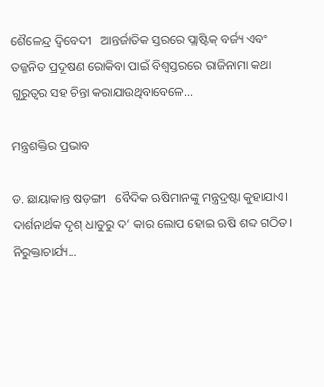ଶୈଳେନ୍ଦ୍ର ଦ୍ୱିବେଦୀ   ଆନ୍ତର୍ଜାତିକ ସ୍ତରରେ ପ୍ଲାଷ୍ଟିକ୍‌ ବର୍ଜ୍ୟ ଏବଂ ତଜ୍ଜନିତ ପ୍ରଦୂଷଣ ରୋକିବା ପାଇଁ ବିଶ୍ୱସ୍ତରରେ ରାଜିନାମା କଥା ଗୁରୁତ୍ୱର ସହ ଚିନ୍ତା କରାଯାଉଥିବାବେଳେ...

ମନ୍ତ୍ରଶକ୍ତିର ପ୍ରଭାବ

ଡ. ଛାୟାକାନ୍ତ ଷଡ଼ଙ୍ଗୀ   ବୈଦିକ ଋଷିମାନଙ୍କୁ ମନ୍ତ୍ରଦ୍ରଷ୍ଟା କୁହାଯାଏ। ଦାର୍ଶନାର୍ଥକ ଦୃଶ୍‌ ଧାତୁରୁ ଦ’ କାର ଲୋପ ହୋଇ ଋଷି ଶବ୍ଦ ଗଠିତ। ନିରୁକ୍ତାଚାର୍ଯ୍ୟ...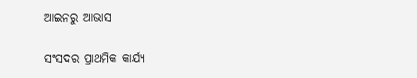ଆଇନରୁ ଆଭାସ

ସଂସଦର ପ୍ରାଥମିକ କାର୍ଯ୍ୟ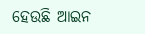ହେଉଛି ଆଇନ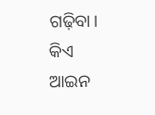ଗଢ଼ିବା। କିଏ ଆଇନ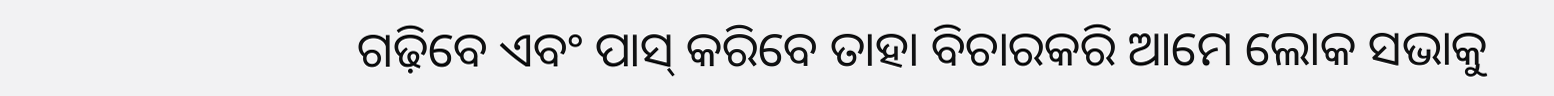ଗଢ଼ିବେ ଏବଂ ପାସ୍‌ କରିବେ ତାହା ବିଚାରକରି ଆମେ ଲୋକ ସଭାକୁ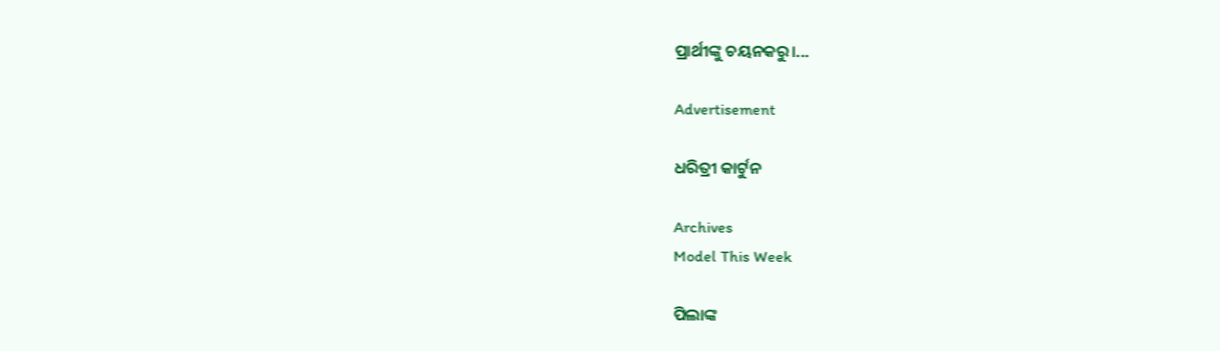ପ୍ରାର୍ଥୀଙ୍କୁ ଚୟନକରୁ।...

Advertisement

ଧରିତ୍ରୀ କାର୍ଟୁନ

Archives
Model This Week

ପିଲାଙ୍କ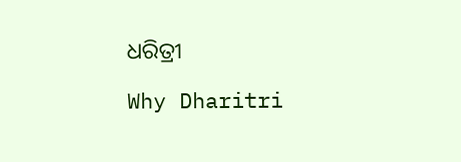ଧରିତ୍ରୀ

Why Dharitri